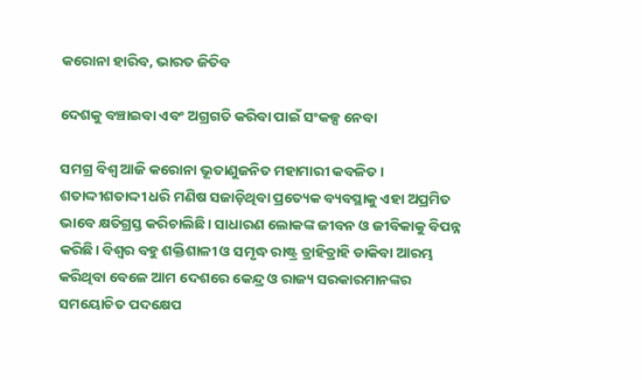କରୋନା ହାରିବ, ଭାରତ ଜିତିବ

ଦେଶକୁ ବଞ୍ଚାଇବା ଏବଂ ଅଗ୍ରଗତି କରିବା ପାଇଁ ସଂକଳ୍ପ ନେବା

ସମଗ୍ର ବିଶ୍ୱ ଆଜି କରୋନା ଭୂତାଣୁଜନିତ ମହାମାରୀ କବଳିତ। ଶତାଦ୍ଦୀଶତାଦ୍ଦୀ ଧରି ମଣିଷ ସଜାଡ଼ିଥିବା ପ୍ରତ୍ୟେକ ବ୍ୟବସ୍ଥାକୁ ଏହା ଅପ୍ରମିତ ଭାବେ କ୍ଷତିଗ୍ରସ୍ତ କରିଚାଲିଛି। ସାଧାରଣ ଲୋକଙ୍କ ଜୀବନ ଓ ଜୀବିକାକୁ ବିପନ୍ନ କରିଛି। ବିଶ୍ୱର ବହୁ ଶକ୍ତିଶାଳୀ ଓ ସମୃଦ୍ଧ ରାଷ୍ଟ୍ର ତ୍ରାହିତ୍ରାହି ଡାକିବା ଆରମ୍ଭ କରିଥିବା ବେଳେ ଆମ ଦେଶରେ କେନ୍ଦ୍ର ଓ ରାଜ୍ୟ ସରକାରମାନଙ୍କର ସମୟୋଚିତ ପଦକ୍ଷେପ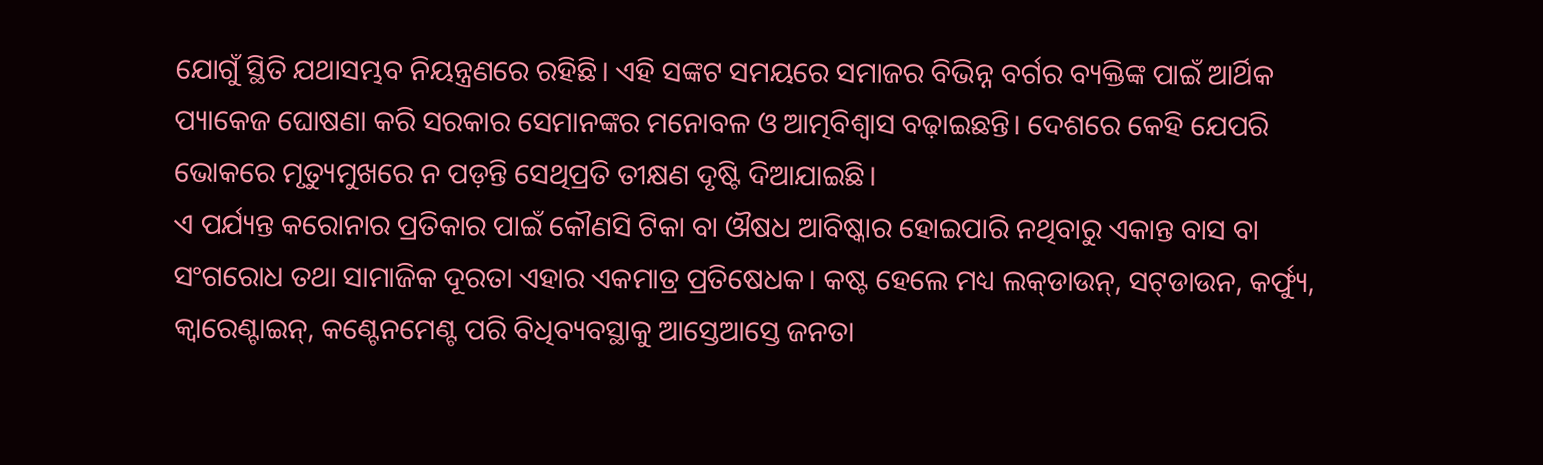ଯୋଗୁଁ ସ୍ଥିତି ଯଥାସମ୍ଭବ ନିୟନ୍ତ୍ରଣରେ ରହିଛି। ଏହି ସଙ୍କଟ ସମୟରେ ସମାଜର ବିଭିନ୍ନ ବର୍ଗର ବ୍ୟକ୍ତିଙ୍କ ପାଇଁ ଆର୍ଥିକ ପ୍ୟାକେଜ ଘୋଷଣା କରି ସରକାର ସେମାନଙ୍କର ମନୋବଳ ଓ ଆତ୍ମବିଶ୍ୱାସ ବଢ଼ାଇଛନ୍ତି। ଦେଶରେ କେହି ଯେପରି ଭୋକରେ ମୃତ୍ୟୁମୁଖରେ ନ ପଡ଼ନ୍ତି ସେଥିପ୍ରତି ତୀକ୍ଷଣ ଦୃଷ୍ଟି ଦିଆଯାଇଛି।
ଏ ପର୍ଯ୍ୟନ୍ତ କରୋନାର ପ୍ରତିକାର ପାଇଁ କୌଣସି ଟିକା ବା ଔଷଧ ଆବିଷ୍କାର ହୋଇପାରି ନଥିବାରୁ ଏକାନ୍ତ ବାସ ବା ସଂଗରୋଧ ତଥା ସାମାଜିକ ଦୂରତା ଏହାର ଏକମାତ୍ର ପ୍ରତିଷେଧକ। କଷ୍ଟ ହେଲେ ମଧ୍ୟ ଲକ୍‍ଡାଉନ୍‍, ସଟ୍‍ଡାଉନ, କର୍ଫ୍ୟୁ, କ୍ୱାରେଣ୍ଟାଇନ୍‍, କଣ୍ଟେନମେଣ୍ଟ ପରି ବିଧିବ୍ୟବସ୍ଥାକୁ ଆସ୍ତେଆସ୍ତେ ଜନତା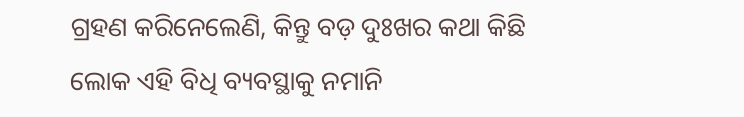ଗ୍ରହଣ କରିନେଲେଣି, କିନ୍ତୁ ବଡ଼ ଦୁଃଖର କଥା କିଛି ଲୋକ ଏହି ବିଧି ବ୍ୟବସ୍ଥାକୁ ନମାନି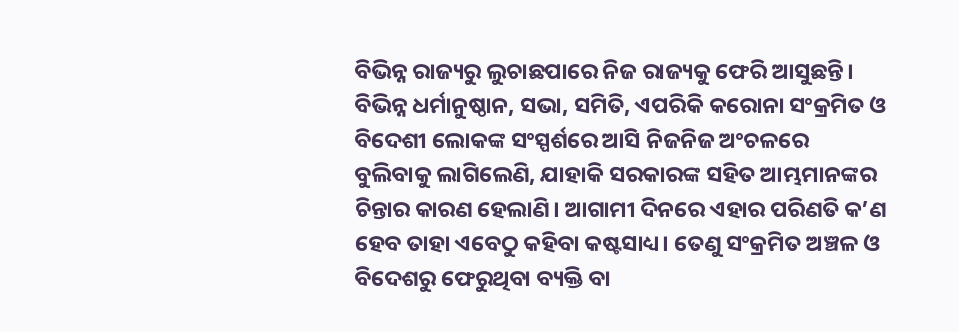ବିଭିନ୍ନ ରାଜ୍ୟରୁ ଲୁଚାଛପାରେ ନିଜ ରାଜ୍ୟକୁ ଫେରି ଆସୁଛନ୍ତି। ବିଭିନ୍ନ ଧର୍ମାନୁଷ୍ଠାନ, ସଭା, ସମିତି, ଏପରିକି କରୋନା ସଂକ୍ରମିତ ଓ ବିଦେଶୀ ଲୋକଙ୍କ ସଂସ୍ପର୍ଶରେ ଆସି ନିଜନିଜ ଅଂଚଳରେ ବୁଲିବାକୁ ଲାଗିଲେଣି, ଯାହାକି ସରକାରଙ୍କ ସହିତ ଆମ୍ଭମାନଙ୍କର ଚିନ୍ତାର କାରଣ ହେଲାଣି। ଆଗାମୀ ଦିନରେ ଏହାର ପରିଣତି କ’ଣ ହେବ ତାହା ଏବେଠୁ କହିବା କଷ୍ଟସାଧ୍ୟ। ତେଣୁ ସଂକ୍ରମିତ ଅଞ୍ଚଳ ଓ ବିଦେଶରୁ ଫେରୁଥିବା ବ୍ୟକ୍ତି ବା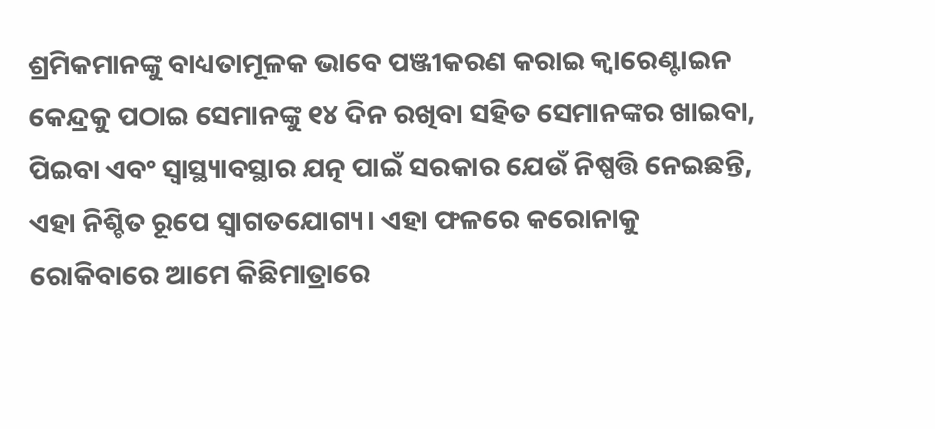ଶ୍ରମିକମାନଙ୍କୁ ବାଧ୍ୟତାମୂଳକ ଭାବେ ପଞ୍ଜୀକରଣ କରାଇ କ୍ୱାରେଣ୍ଟାଇନ କେନ୍ଦ୍ରକୁ ପଠାଇ ସେମାନଙ୍କୁ ୧୪ ଦିନ ରଖିବା ସହିତ ସେମାନଙ୍କର ଖାଇବା, ପିଇବା ଏବଂ ସ୍ୱାସ୍ଥ୍ୟାବସ୍ଥାର ଯତ୍ନ ପାଇଁ ସରକାର ଯେଉଁ ନିଷ୍ପତ୍ତି ନେଇଛନ୍ତି, ଏହା ନିଶ୍ଚିତ ରୂପେ ସ୍ୱାଗତଯୋଗ୍ୟ। ଏହା ଫଳରେ କରୋନାକୁ ରୋକିବାରେ ଆମେ କିଛିମାତ୍ରାରେ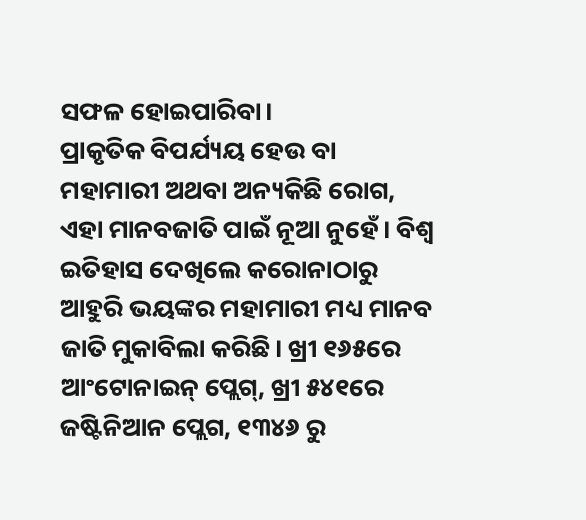ସଫଳ ହୋଇପାରିବା।
ପ୍ରାକୃତିକ ବିପର୍ଯ୍ୟୟ ହେଉ ବା ମହାମାରୀ ଅଥବା ଅନ୍ୟକିଛି ରୋଗ, ଏହା ମାନବଜାତି ପାଇଁ ନୂଆ ନୁହେଁ। ବିଶ୍ୱ ଇତିହାସ ଦେଖିଲେ କରୋନାଠାରୁ ଆହୁରି ଭୟଙ୍କର ମହାମାରୀ ମଧ୍ୟ ମାନବ ଜାତି ମୁକାବିଲା କରିଛି। ଖ୍ରୀ ୧୬୫ରେ ଆଂଟୋନାଇନ୍‍ ପ୍ଲେଗ୍‍, ଖ୍ରୀ ୫୪୧ରେ ଜଷ୍ଟିନିଆନ ପ୍ଲେଗ, ୧୩୪୬ ରୁ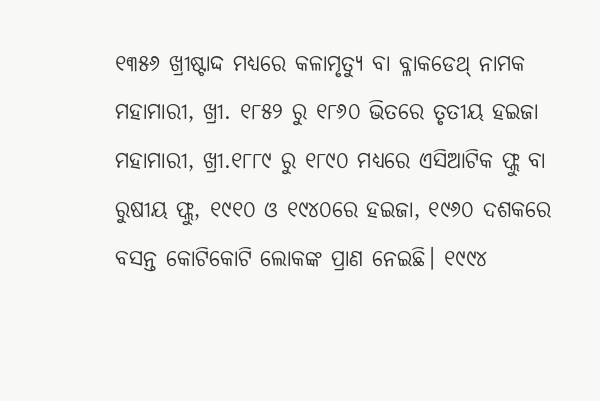୧୩୫୬ ଖ୍ରୀଷ୍ଟାଦ୍ଦ ମଧ୍ୟରେ କଳାମୃତ୍ୟୁ ବା ବ୍ଳାକଡେଥ୍‍ ନାମକ ମହାମାରୀ, ଖ୍ରୀ. ୧୮୫୨ ରୁ ୧୮୬୦ ଭିତରେ ତୃତୀୟ ହଇଜା ମହାମାରୀ, ଖ୍ରୀ.୧୮୮୯ ରୁ ୧୮୯୦ ମଧ୍ୟରେ ଏସିଆଟିକ ଫ୍ଲୁ ବା ରୁଷୀୟ ଫ୍ଲୁ, ୧୯୧୦ ଓ ୧୯୪୦ରେ ହଇଜା, ୧୯୬୦ ଦଶକରେ ବସନ୍ତ କୋଟିକୋଟି ଲୋକଙ୍କ ପ୍ରାଣ ନେଇଛି। ୧୯୯୪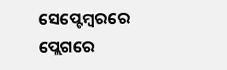ସେପ୍ଟେମ୍ବରରେ ପ୍ଲେଗରେ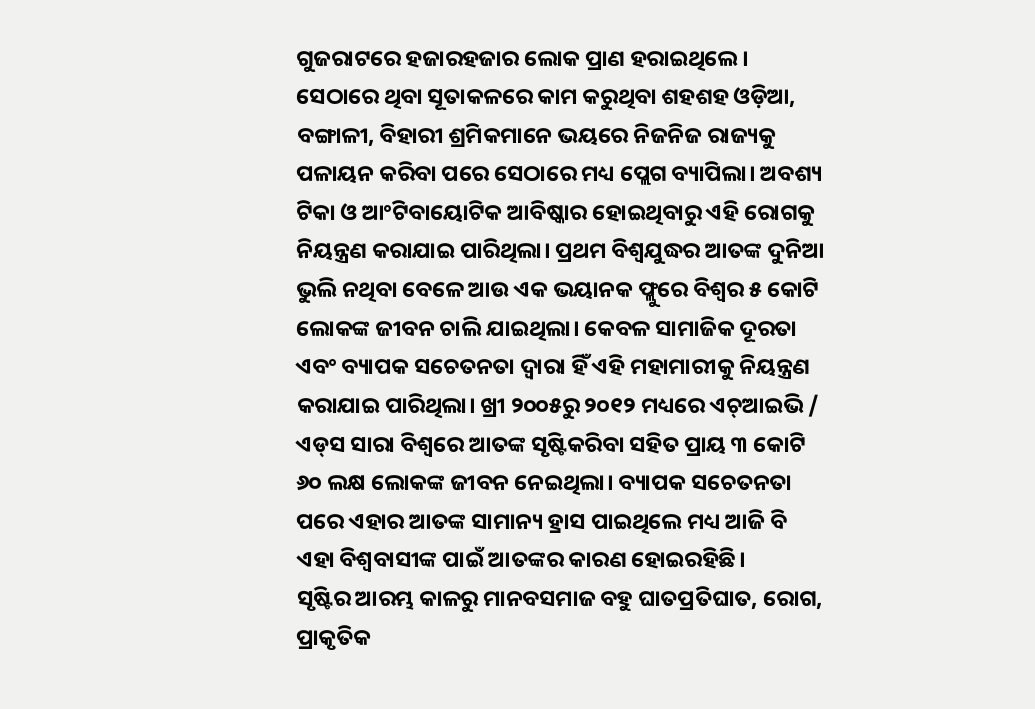ଗୁଜରାଟରେ ହଜାରହଜାର ଲୋକ ପ୍ରାଣ ହରାଇଥିଲେ। ସେଠାରେ ଥିବା ସୂତାକଳରେ କାମ କରୁଥିବା ଶହଶହ ଓଡ଼ିଆ, ବଙ୍ଗାଳୀ, ବିହାରୀ ଶ୍ରମିକମାନେ ଭୟରେ ନିଜନିଜ ରାଜ୍ୟକୁ ପଳାୟନ କରିବା ପରେ ସେଠାରେ ମଧ୍ୟ ପ୍ଲେଗ ବ୍ୟାପିଲା। ଅବଶ୍ୟ ଟିକା ଓ ଆଂଟିବାୟୋଟିକ ଆବିଷ୍କାର ହୋଇଥିବାରୁ ଏହି ରୋଗକୁ ନିୟନ୍ତ୍ରଣ କରାଯାଇ ପାରିଥିଲା। ପ୍ରଥମ ବିଶ୍ୱଯୁଦ୍ଧର ଆତଙ୍କ ଦୁନିଆ ଭୁଲି ନଥିବା ବେଳେ ଆଉ ଏକ ଭୟାନକ ଫ୍ଲୁରେ ବିଶ୍ୱର ୫ କୋଟି ଲୋକଙ୍କ ଜୀବନ ଚାଲି ଯାଇଥିଲା। କେବଳ ସାମାଜିକ ଦୂରତା ଏବଂ ବ୍ୟାପକ ସଚେତନତା ଦ୍ୱାରା ହିଁ ଏହି ମହାମାରୀକୁ ନିୟନ୍ତ୍ରଣ କରାଯାଇ ପାରିଥିଲା। ଖ୍ରୀ ୨୦୦୫ରୁ ୨୦୧୨ ମଧ୍ୟରେ ଏଚ୍‍ଆଇଭି / ଏଡ୍‍ସ ସାରା ବିଶ୍ୱରେ ଆତଙ୍କ ସୃଷ୍ଟିକରିବା ସହିତ ପ୍ରାୟ ୩ କୋଟି ୬୦ ଲକ୍ଷ ଲୋକଙ୍କ ଜୀବନ ନେଇଥିଲା। ବ୍ୟାପକ ସଚେତନତା ପରେ ଏହାର ଆତଙ୍କ ସାମାନ୍ୟ ହ୍ରାସ ପାଇଥିଲେ ମଧ୍ୟ ଆଜି ବି ଏହା ବିଶ୍ୱବାସୀଙ୍କ ପାଇଁ ଆତଙ୍କର କାରଣ ହୋଇରହିଛି।
ସୃଷ୍ଟିର ଆରମ୍ଭ କାଳରୁ ମାନବସମାଜ ବହୁ ଘାତପ୍ରତିଘାତ, ରୋଗ, ପ୍ରାକୃତିକ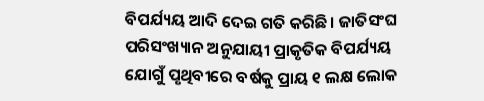ବିପର୍ଯ୍ୟୟ ଆଦି ଦେଇ ଗତି କରିଛି। ଜାତିସଂଘ ପରିସଂଖ୍ୟାନ ଅନୁଯାୟୀ ପ୍ରାକୃତିକ ବିପର୍ଯ୍ୟୟ ଯୋଗୁଁ ପୃଥିବୀରେ ବର୍ଷକୁ ପ୍ରାୟ ୧ ଲକ୍ଷ ଲୋକ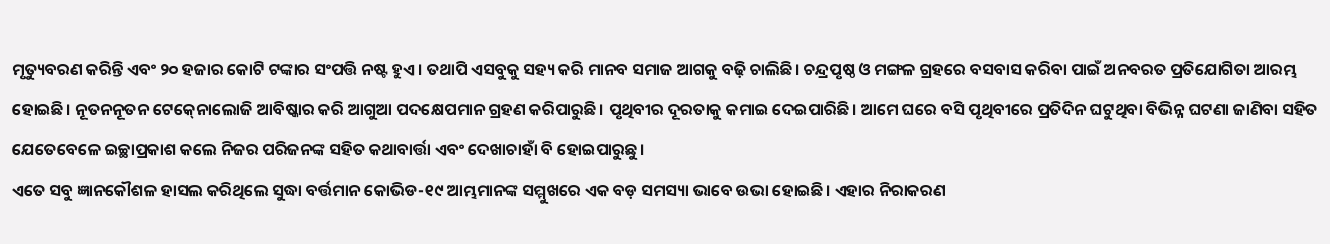ମୃତ୍ୟୁବରଣ କରିନ୍ତି ଏବଂ ୨୦ ହଜାର କୋଟି ଟଙ୍କାର ସଂପତ୍ତି ନଷ୍ଟ ହୁଏ। ତଥାପି ଏସବୁକୁ ସହ୍ୟ କରି ମାନବ ସମାଜ ଆଗକୁ ବଢ଼ି ଚାଲିଛି। ଚନ୍ଦ୍ରପୃଷ୍ଠ ଓ ମଙ୍ଗଳ ଗ୍ରହରେ ବସବାସ କରିବା ପାଇଁ ଅନବରତ ପ୍ରତିଯୋଗିତା ଆରମ୍ଭ ହୋଇଛି। ନୂତନନୂତନ ଟେକ୍‍ନୋଲୋଜି ଆବିଷ୍କାର କରି ଆଗୁଆ ପଦକ୍ଷେପମାନ ଗ୍ରହଣ କରିପାରୁଛି। ପୃଥିବୀର ଦୂରତାକୁ କମାଇ ଦେଇପାରିଛି। ଆମେ ଘରେ ବସି ପୃଥିବୀରେ ପ୍ରତିଦିନ ଘଟୁଥିବା ବିଭିନ୍ନ ଘଟଣା ଜାଣିବା ସହିତ ଯେତେବେଳେ ଇଚ୍ଛାପ୍ରକାଶ କଲେ ନିଜର ପରିଜନଙ୍କ ସହିତ କଥାବାର୍ତ୍ତା ଏବଂ ଦେଖାଚାହାଁ ବି ହୋଇପାରୁଛୁ।
ଏତେ ସବୁ ଜ୍ଞାନକୌଶଳ ହାସଲ କରିଥିଲେ ସୁଦ୍ଧା ବର୍ତ୍ତମାନ କୋଭିଡ-୧୯ ଆମ୍ଭମାନଙ୍କ ସମ୍ମୁଖରେ ଏକ ବଡ଼ ସମସ୍ୟା ଭାବେ ଉଭା ହୋଇଛି। ଏହାର ନିରାକରଣ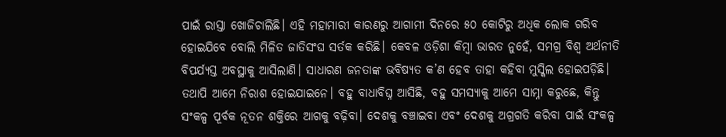ପାଇଁ ରାସ୍ତା ଖୋଜିଚାଲିଛି। ଏହି ମହାମାରୀ କାରଣରୁ ଆଗାମୀ ଦିନରେ ୫୦ କୋଟିରୁ ଅଧିକ ଲୋକ ଗରିବ ହୋଇଯିବେ ବୋଲି ମିଳିତ ଜାତିସଂଘ ସର୍ତକ କରିଛି। କେବଳ ଓଡ଼ିଶା କିମ୍ବା ଭାରତ ନୁହେଁ, ସମଗ୍ର ବିଶ୍ୱ ଅର୍ଥନୀତି ବିପର୍ଯ୍ୟସ୍ତ ଅବସ୍ଥାକୁ ଆସିଲାଣି। ସାଧାରଣ ଜନତାଙ୍କ ଭବିଷ୍ୟତ କ’ଣ ହେବ ତାହା କହିବା ମୁସ୍କିଲ ହୋଇପଡ଼ିଛି।
ତଥାପି ଆମେ ନିରାଶ ହୋଇଯାଇନେ। ବହୁ ବାଧାବିଘ୍ନ ଆସିଛି, ବହୁ ସମସ୍ୟାକୁ ଆମେ ସାମ୍ନା କରୁଛେ, କିନ୍ତୁ ସଂକଳ୍ପ ପୂର୍ବକ ନୂତନ ଶକ୍ତିରେ ଆଗକୁ ବଢ଼ିବା। ଦେଶକୁ ବଞ୍ଚାଇବା ଏବଂ ଦେଶକୁ ଅଗ୍ରଗତି କରିବା ପାଇଁ ସଂକଳ୍ପ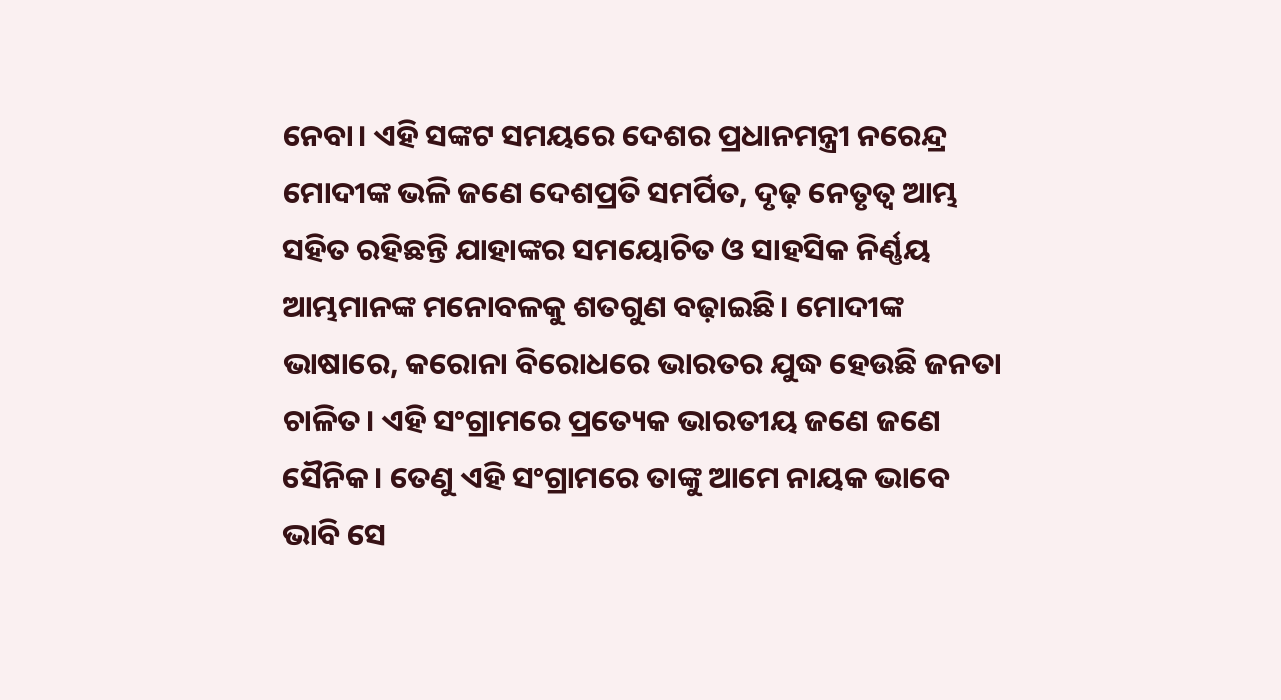ନେବା। ଏହି ସଙ୍କଟ ସମୟରେ ଦେଶର ପ୍ରଧାନମନ୍ତ୍ରୀ ନରେନ୍ଦ୍ର ମୋଦୀଙ୍କ ଭଳି ଜଣେ ଦେଶପ୍ରତି ସମର୍ପିତ, ଦୃଢ଼ ନେତୃତ୍ୱ ଆମ୍ଭ ସହିତ ରହିଛନ୍ତି ଯାହାଙ୍କର ସମୟୋଚିତ ଓ ସାହସିକ ନିର୍ଣ୍ଣୟ ଆମ୍ଭମାନଙ୍କ ମନୋବଳକୁ ଶତଗୁଣ ବଢ଼ାଇଛି। ମୋଦୀଙ୍କ ଭାଷାରେ, କରୋନା ବିରୋଧରେ ଭାରତର ଯୁଦ୍ଧ ହେଉଛି ଜନତା ଚାଳିତ। ଏହି ସଂଗ୍ରାମରେ ପ୍ରତ୍ୟେକ ଭାରତୀୟ ଜଣେ ଜଣେ ସୈନିକ। ତେଣୁ ଏହି ସଂଗ୍ରାମରେ ତାଙ୍କୁ ଆମେ ନାୟକ ଭାବେ ଭାବି ସେ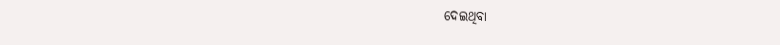ଦେଇଥିବା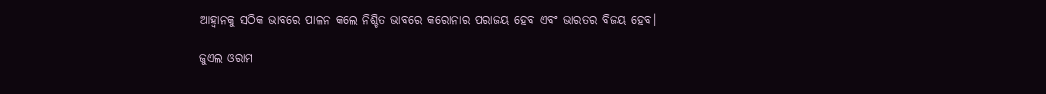ଆହ୍ୱାନକୁ ସଠିକ ଭାବରେ ପାଳନ କଲେ ନିଶ୍ଚିତ ଭାବରେ କରୋନାର ପରାଜୟ ହେବ ଏବଂ ଭାରତର ବିଜୟ ହେବ।

ଜୁଏଲ ଓରାମ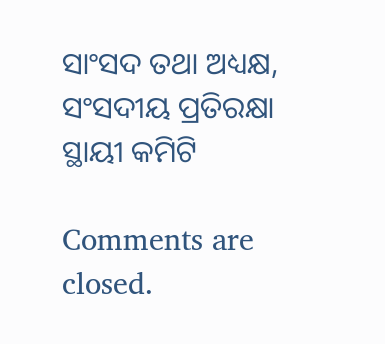ସାଂସଦ ତଥା ଅଧ୍ୟକ୍ଷ,
ସଂସଦୀୟ ପ୍ରତିରକ୍ଷା ସ୍ଥାୟୀ କମିଟି

Comments are closed.